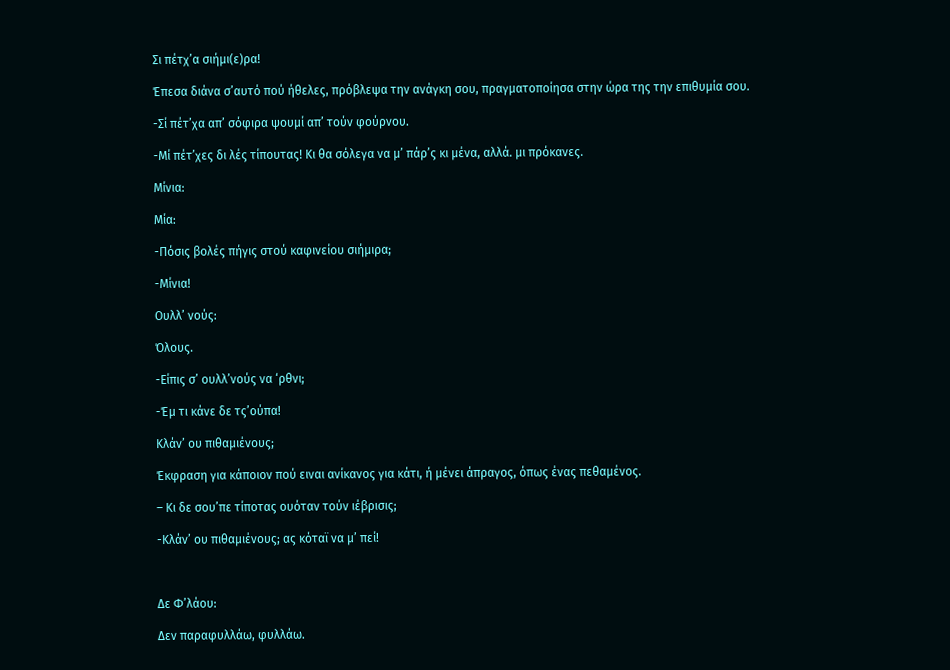Σι πέτχ’α σιήμι(ε)ρα!

Έπεσα διάνα σ’αυτό πού ήθελες, πρόβλεψα την ανάγκη σου, πραγματοποίησα στην ώρα της την επιθυμία σου.

-Σί πέτ’χα απ’ σόφιρα ψουμί απ’ τούν φούρνου.

-Μί πέτ’χες δι λές τίπουτας! Κι θα σόλεγα να μ’ πάρ’ς κι μένα, αλλά. μι πρόκανες.

Μίνια:

Μία:

-Πόσις βολές πήγις στού καφινείου σιήμιρα;

-Μίνια!

Ουλλ’ νούς:

Όλους.

-Είπις σ’ ουλλ’νούς να ‘ρθνι;

-Έμ τι κάνε δε τς’ούπα!

Κλάν’ ου πιθαμιένους;

Έκφραση για κάποιον πού ειναι ανίκανος για κάτι, ή μένει άπραγος, όπως ένας πεθαμένος.

– Κι δε σου’πε τίποτας ουόταν τούν ιέβρισις;

-Κλάν’ ου πιθαμιένους; ας κόταϊ να μ’ πεί!



Δε Φ’λάου:

Δεν παραφυλλάω, φυλλάω.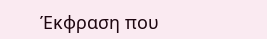Έκφραση που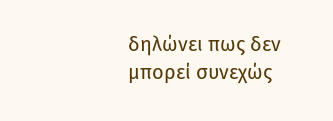δηλώνει πως δεν μπορεί συνεχώς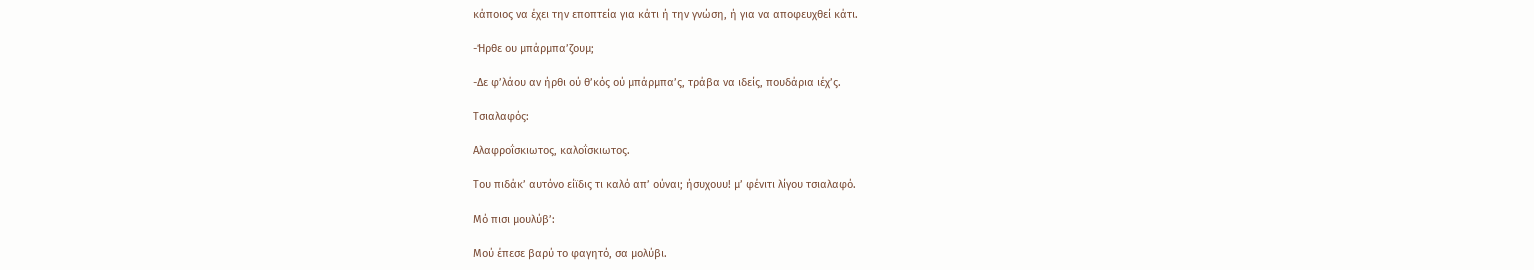κάποιος να έχει την εποπτεία για κάτι ή την γνώση, ή για να αποφευχθεί κάτι.

-Ήρθε ου μπάρμπα’ζουμ;

-Δε φ’λάου αν ήρθι ού θ’κός ού μπάρμπα’ς, τράβα να ιδείς, πουδάρια ιέχ’ς.

Τσιαλαφός:

Αλαφροΐσκιωτος, καλοΐσκιωτος.

Του πιδάκ’ αυτόνο είϊδις τι καλό απ’ ούναι; ήσυχουυ! μ’ φένιτι λίγου τσιαλαφό.

Μό πισι μουλύβ’:

Μού έπεσε βαρύ το φαγητό, σα μολύβι.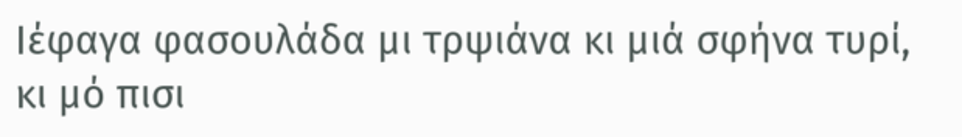Ιέφαγα φασουλάδα μι τρψιάνα κι μιά σφήνα τυρί, κι μό πισι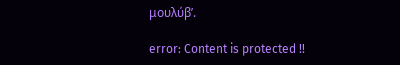μουλύβ’.

error: Content is protected !!